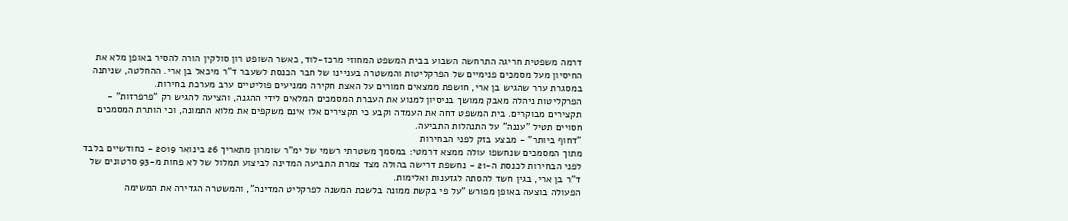דרמה משפטית חריגה התרחשה השבוע בבית המשפט המחוזי מרכז-לוד, כאשר השופט רון סולקין הורה להסיר באופן מלא את החיסיון מעל מסמכים פנימיים של הפרקליטות והמשטרה בעניינו של חבר הכנסת לשעבר ד"ר מיכאל בן ארי. ההחלטה, שניתנה במסגרת ערר שהגיש בן ארי, חושפת ממצאים חמורים על האצת חקירה ממניעים פוליטיים ערב מערכת בחירות.
הפרקליטות ניהלה מאבק ממושך בניסיון למנוע את העברת המסמכים המלאים לידי ההגנה, והציעה להגיש רק "פרפרזות" - תקצירים מבוקרים. בית המשפט דחה את העמדה וקבע כי תקצירים אלו אינם משקפים את מלוא התמונה, וכי הותרת המסמכים חסויים תטיל "עננה" על התנהלות התביעה.
"דחוף ביותר" - מבצע בזק לפני הבחירות
מתוך המסמכים שנחשפו עולה ממצא דרמטי: במסמך משטרתי רשמי של ימ"ר שומרון מתאריך 26 בינואר 2019 - כחודשיים בלבד לפני הבחירות לכנסת ה-21 - נחשפת דרישה בהולה מצד צמרת התביעה המדינה לביצוע תמלול של לא פחות מ-93 סרטונים של ד"ר בן ארי, בגין חשד להסתה לגזענות ואלימות.
הפעולה בוצעה באופן מפורש "על פי בקשת ממונה בלשכת המשנה לפרקליט המדינה", והמשטרה הגדירה את המשימה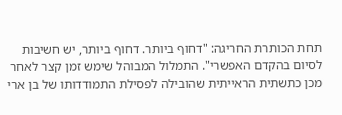תחת הכותרת החריגה: "דחוף ביותר. דחוף ביותר, יש חשיבות לסיום בהקדם האפשרי". התמלול המבוהל שימש זמן קצר לאחר מכן כתשתית הראייתית שהובילה לפסילת התמודדותו של בן ארי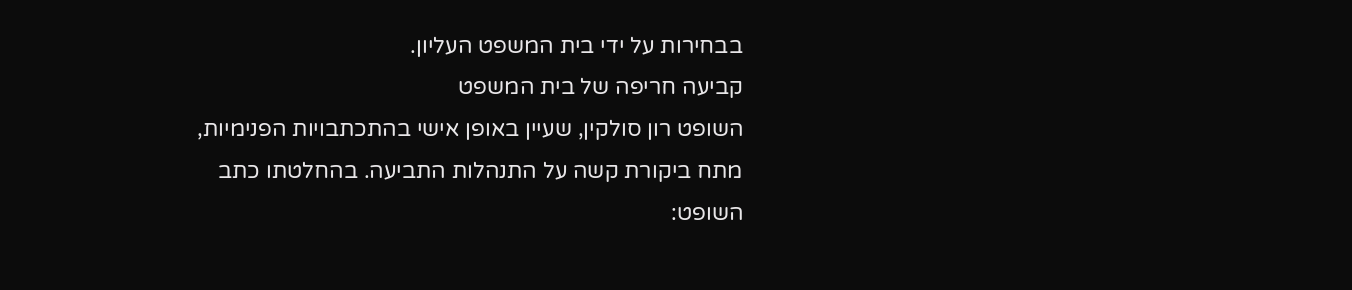בבחירות על ידי בית המשפט העליון.
קביעה חריפה של בית המשפט
השופט רון סולקין, שעיין באופן אישי בהתכתבויות הפנימיות, מתח ביקורת קשה על התנהלות התביעה. בהחלטתו כתב השופט: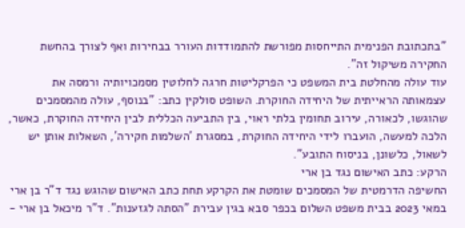"בתכתובת הפנימית התייחסות מפורשת להתמודדות העורר בבחירות ואף לצורך בהחשת החקירה משיקול זה".
עוד עולה מהחלטת בית המשפט כי הפרקליטות חרגה לחלוטין מסמכויותיה ורמסה את עצמאותה הראייתית של היחידה החוקרת. השופט סולקין כתב: "בנוסף, עולה מהמסמכים שהוגשו, לכאורה, עירוב תחומין בלתי ראוי, בין התביעה הכללית לבין היחידה החוקרת, כאשר, הלכה למעשה, הועברו לידי היחידה החוקרת, במסגרת 'השלמות חקירה', השאלות אותן יש לשאול, כלשונן, בניסוח התובע".
הרקע: כתב האישום נגד בן ארי
החשיפה הדרמטית של המסמכים שומטת את הקרקע תחת כתב האישום שהוגש נגד ד"ר בן ארי במאי 2023 בבית משפט השלום בכפר סבא בגין עבירת "הסתה לגזענות". ד"ר מיכאל בן ארי -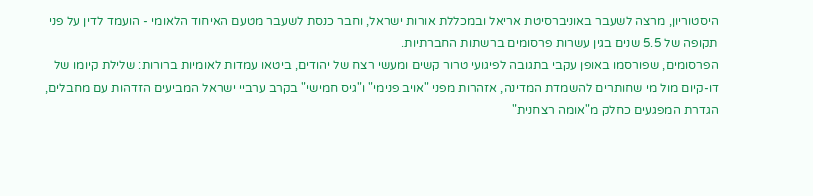היסטוריון, מרצה לשעבר באוניברסיטת אריאל ובמכללת אורות ישראל, וחבר כנסת לשעבר מטעם האיחוד הלאומי - הועמד לדין על פני תקופה של 5.5 שנים בגין עשרות פרסומים ברשתות החברתיות.
הפרסומים, שפורסמו באופן עקבי בתגובה לפיגועי טרור קשים ומעשי רצח של יהודים, ביטאו עמדות לאומיות ברורות: שלילת קיומו של דו-קיום מול מי שחותרים להשמדת המדינה, אזהרות מפני "אויב פנימי" ו"גיס חמישי" בקרב ערביי ישראל המביעים הזדהות עם מחבלים, הגדרת המפגעים כחלק מ"אומה רצחנית"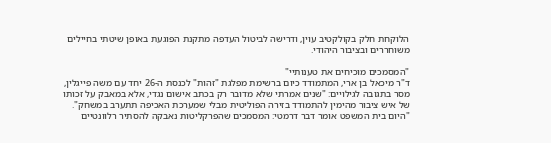הלוקחת חלק בקולקטיב עוין, ודרישה לביטול העדפה מתקנת הפוגעת באופן שיטתי בחיילים משוחררים ובציבור היהודי.

"המסמכים מוכיחים את טענותיי"
ד"ר מיכאל בן ארי, המתמודד כיום ברשימת מפלגת "זהות" לכנסת ה-26 יחד עם משה פייגלין, מסר בתגובה לגילויים: "שנים אמרתי שלא מדובר רק בכתב אישום נגדי, אלא במאבק על זכותו של איש ציבור מהימין להתמודד בזירה הפוליטית מבלי שמערכת האכיפה תתערב במשחק".
"היום בית המשפט אומר דבר דרמטי: המסמכים שהפרקליטות נאבקה להסתיר רלוונטיים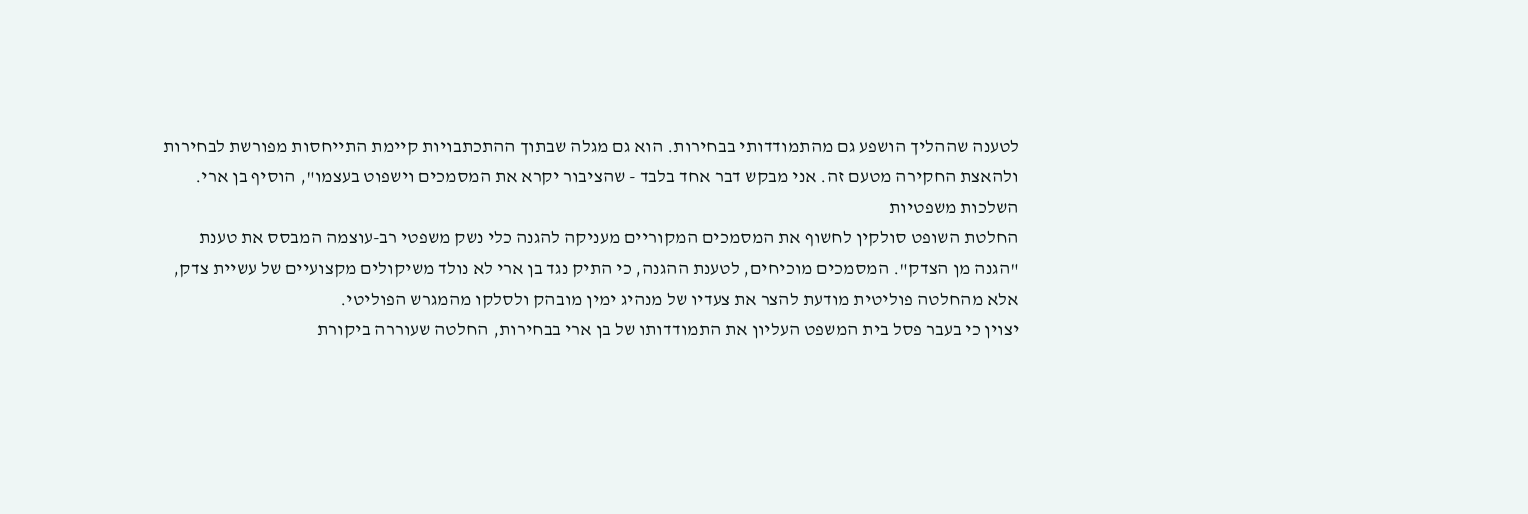לטענה שההליך הושפע גם מהתמודדותי בבחירות. הוא גם מגלה שבתוך ההתכתבויות קיימת התייחסות מפורשת לבחירות ולהאצת החקירה מטעם זה. אני מבקש דבר אחד בלבד - שהציבור יקרא את המסמכים וישפוט בעצמו", הוסיף בן ארי.
השלכות משפטיות
החלטת השופט סולקין לחשוף את המסמכים המקוריים מעניקה להגנה כלי נשק משפטי רב-עוצמה המבסס את טענת "הגנה מן הצדק". המסמכים מוכיחים, לטענת ההגנה, כי התיק נגד בן ארי לא נולד משיקולים מקצועיים של עשיית צדק, אלא מהחלטה פוליטית מודעת להצר את צעדיו של מנהיג ימין מובהק ולסלקו מהמגרש הפוליטי.
יצוין כי בעבר פסל בית המשפט העליון את התמודדותו של בן ארי בבחירות, החלטה שעוררה ביקורת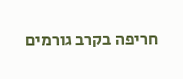חריפה בקרב גורמים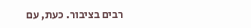רבים בציבור. כעת, עם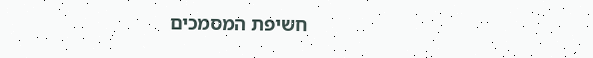חשיפת המסמכים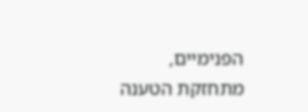הפנימיים, מתחזקת הטענה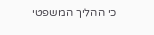כי ההליך המשפטי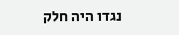נגדו היה חלק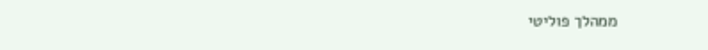ממהלך פוליטי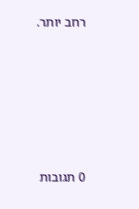רחב יותר.









0 תגובות